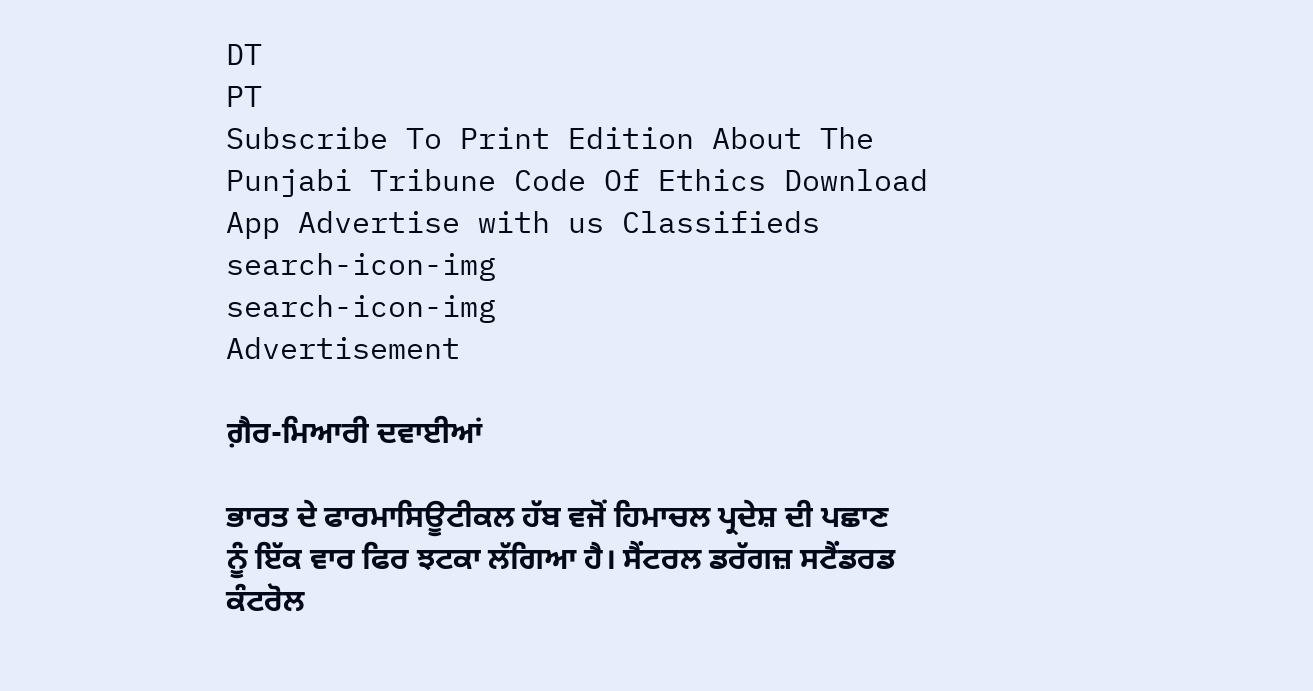DT
PT
Subscribe To Print Edition About The Punjabi Tribune Code Of Ethics Download App Advertise with us Classifieds
search-icon-img
search-icon-img
Advertisement

ਗ਼ੈਰ-ਮਿਆਰੀ ਦਵਾਈਆਂ

ਭਾਰਤ ਦੇ ਫਾਰਮਾਸਿਊਟੀਕਲ ਹੱਬ ਵਜੋਂ ਹਿਮਾਚਲ ਪ੍ਰਦੇਸ਼ ਦੀ ਪਛਾਣ ਨੂੰ ਇੱਕ ਵਾਰ ਫਿਰ ਝਟਕਾ ਲੱਗਿਆ ਹੈ। ਸੈਂਟਰਲ ਡਰੱਗਜ਼ ਸਟੈਂਡਰਡ ਕੰਟਰੋਲ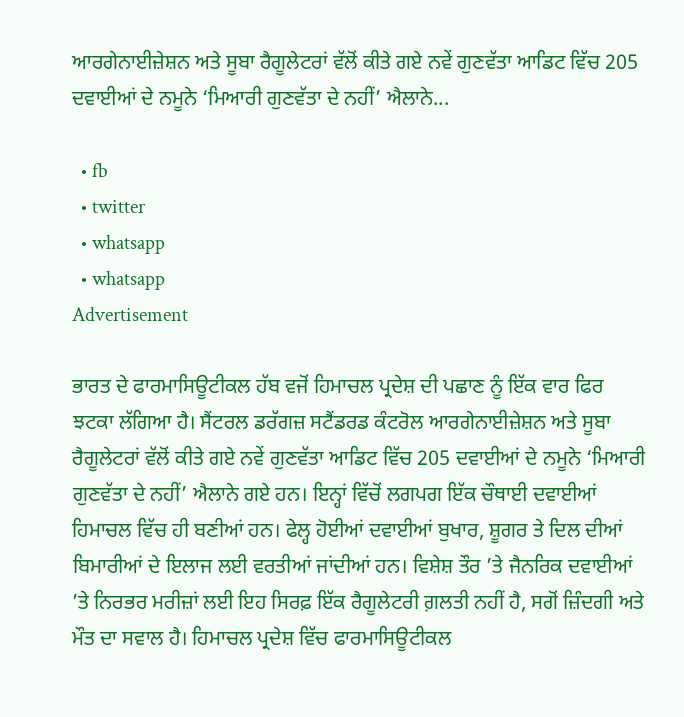ਆਰਗੇਨਾਈਜ਼ੇਸ਼ਨ ਅਤੇ ਸੂਬਾ ਰੈਗੂਲੇਟਰਾਂ ਵੱਲੋਂ ਕੀਤੇ ਗਏ ਨਵੇਂ ਗੁਣਵੱਤਾ ਆਡਿਟ ਵਿੱਚ 205 ਦਵਾਈਆਂ ਦੇ ਨਮੂਨੇ ‘ਮਿਆਰੀ ਗੁਣਵੱਤਾ ਦੇ ਨਹੀਂ’ ਐਲਾਨੇ...

  • fb
  • twitter
  • whatsapp
  • whatsapp
Advertisement

ਭਾਰਤ ਦੇ ਫਾਰਮਾਸਿਊਟੀਕਲ ਹੱਬ ਵਜੋਂ ਹਿਮਾਚਲ ਪ੍ਰਦੇਸ਼ ਦੀ ਪਛਾਣ ਨੂੰ ਇੱਕ ਵਾਰ ਫਿਰ ਝਟਕਾ ਲੱਗਿਆ ਹੈ। ਸੈਂਟਰਲ ਡਰੱਗਜ਼ ਸਟੈਂਡਰਡ ਕੰਟਰੋਲ ਆਰਗੇਨਾਈਜ਼ੇਸ਼ਨ ਅਤੇ ਸੂਬਾ ਰੈਗੂਲੇਟਰਾਂ ਵੱਲੋਂ ਕੀਤੇ ਗਏ ਨਵੇਂ ਗੁਣਵੱਤਾ ਆਡਿਟ ਵਿੱਚ 205 ਦਵਾਈਆਂ ਦੇ ਨਮੂਨੇ ‘ਮਿਆਰੀ ਗੁਣਵੱਤਾ ਦੇ ਨਹੀਂ’ ਐਲਾਨੇ ਗਏ ਹਨ। ਇਨ੍ਹਾਂ ਵਿੱਚੋਂ ਲਗਪਗ ਇੱਕ ਚੌਥਾਈ ਦਵਾਈਆਂ ਹਿਮਾਚਲ ਵਿੱਚ ਹੀ ਬਣੀਆਂ ਹਨ। ਫੇਲ੍ਹ ਹੋਈਆਂ ਦਵਾਈਆਂ ਬੁਖਾਰ, ਸ਼ੂਗਰ ਤੇ ਦਿਲ ਦੀਆਂ ਬਿਮਾਰੀਆਂ ਦੇ ਇਲਾਜ ਲਈ ਵਰਤੀਆਂ ਜਾਂਦੀਆਂ ਹਨ। ਵਿਸ਼ੇਸ਼ ਤੌਰ ’ਤੇ ਜੈਨਰਿਕ ਦਵਾਈਆਂ ’ਤੇ ਨਿਰਭਰ ਮਰੀਜ਼ਾਂ ਲਈ ਇਹ ਸਿਰਫ਼ ਇੱਕ ਰੈਗੂਲੇਟਰੀ ਗ਼ਲਤੀ ਨਹੀਂ ਹੈ, ਸਗੋਂ ਜ਼ਿੰਦਗੀ ਅਤੇ ਮੌਤ ਦਾ ਸਵਾਲ ਹੈ। ਹਿਮਾਚਲ ਪ੍ਰਦੇਸ਼ ਵਿੱਚ ਫਾਰਮਾਸਿਊਟੀਕਲ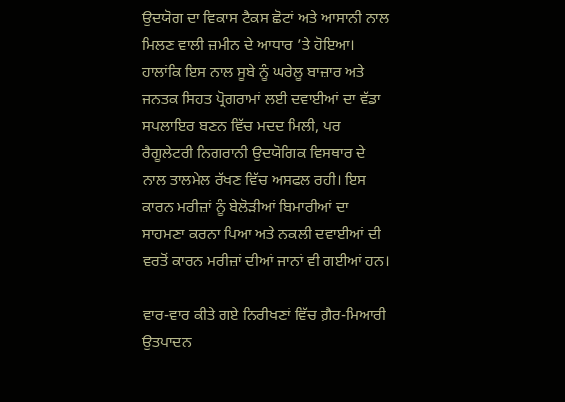ਉਦਯੋਗ ਦਾ ਵਿਕਾਸ ਟੈਕਸ ਛੋਟਾਂ ਅਤੇ ਆਸਾਨੀ ਨਾਲ ਮਿਲਣ ਵਾਲੀ ਜ਼ਮੀਨ ਦੇ ਆਧਾਰ ’ਤੇ ਹੋਇਆ। ਹਾਲਾਂਕਿ ਇਸ ਨਾਲ ਸੂਬੇ ਨੂੰ ਘਰੇਲੂ ਬਾਜ਼ਾਰ ਅਤੇ ਜਨਤਕ ਸਿਹਤ ਪ੍ਰੋਗਰਾਮਾਂ ਲਈ ਦਵਾਈਆਂ ਦਾ ਵੱਡਾ ਸਪਲਾਇਰ ਬਣਨ ਵਿੱਚ ਮਦਦ ਮਿਲੀ, ਪਰ ਰੈਗੂਲੇਟਰੀ ਨਿਗਰਾਨੀ ਉਦਯੋਗਿਕ ਵਿਸਥਾਰ ਦੇ ਨਾਲ ਤਾਲਮੇਲ ਰੱਖਣ ਵਿੱਚ ਅਸਫਲ ਰਹੀ। ਇਸ ਕਾਰਨ ਮਰੀਜ਼ਾਂ ਨੂੰ ਬੇਲੋੜੀਆਂ ਬਿਮਾਰੀਆਂ ਦਾ ਸਾਹਮਣਾ ਕਰਨਾ ਪਿਆ ਅਤੇ ਨਕਲੀ ਦਵਾਈਆਂ ਦੀ ਵਰਤੋਂ ਕਾਰਨ ਮਰੀਜ਼ਾਂ ਦੀਆਂ ਜਾਨਾਂ ਵੀ ਗਈਆਂ ਹਨ।

ਵਾਰ-ਵਾਰ ਕੀਤੇ ਗਏ ਨਿਰੀਖਣਾਂ ਵਿੱਚ ਗ਼ੈਰ-ਮਿਆਰੀ ਉਤਪਾਦਨ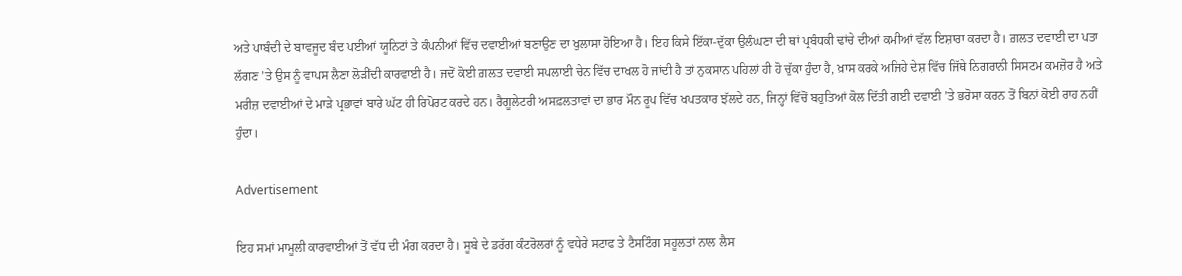ਅਤੇ ਪਾਬੰਦੀ ਦੇ ਬਾਵਜੂਦ ਬੰਦ ਪਈਆਂ ਯੂਨਿਟਾਂ ਤੇ ਕੰਪਨੀਆਂ ਵਿੱਚ ਦਵਾਈਆਂ ਬਣਾਉਣ ਦਾ ਖੁਲਾਸਾ ਹੋਇਆ ਹੈ। ਇਹ ਕਿਸੇ ਇੱਕਾ-ਦੁੱਕਾ ਉਲੰਘਣਾ ਦੀ ਥਾਂ ਪ੍ਰਬੰਧਕੀ ਢਾਂਚੇ ਦੀਆਂ ਕਮੀਆਂ ਵੱਲ ਇਸ਼ਾਰਾ ਕਰਦਾ ਹੈ। ਗ਼ਲਤ ਦਵਾਈ ਦਾ ਪਤਾ ਲੱਗਣ ’ਤੇ ਉਸ ਨੂੰ ਵਾਪਸ ਲੈਣਾ ਲੋੜੀਂਦੀ ਕਾਰਵਾਈ ਹੈ। ਜਦੋਂ ਕੋਈ ਗ਼ਲਤ ਦਵਾਈ ਸਪਲਾਈ ਚੇਨ ਵਿੱਚ ਦਾਖਲ ਹੋ ਜਾਂਦੀ ਹੈ ਤਾਂ ਨੁਕਸਾਨ ਪਹਿਲਾਂ ਹੀ ਹੋ ਚੁੱਕਾ ਹੁੰਦਾ ਹੈ, ਖ਼ਾਸ ਕਰਕੇ ਅਜਿਹੇ ਦੇਸ਼ ਵਿੱਚ ਜਿੱਥੇ ਨਿਗਰਾਨੀ ਸਿਸਟਮ ਕਮਜ਼ੋਰ ਹੈ ਅਤੇ ਮਰੀਜ਼ ਦਵਾਈਆਂ ਦੇ ਮਾੜੇ ਪ੍ਰਭਾਵਾਂ ਬਾਰੇ ਘੱਟ ਹੀ ਰਿਪੋਰਟ ਕਰਦੇ ਹਨ। ਰੈਗੂਲੇਟਰੀ ਅਸਫ਼ਲਤਾਵਾਂ ਦਾ ਭਾਰ ਮੌਨ ਰੂਪ ਵਿੱਚ ਖਪਤਕਾਰ ਝੱਲਦੇ ਹਨ, ਜਿਨ੍ਹਾਂ ਵਿੱਚੋਂ ਬਹੁਤਿਆਂ ਕੋਲ ਦਿੱਤੀ ਗਈ ਦਵਾਈ ’ਤੇ ਭਰੋਸਾ ਕਰਨ ਤੋਂ ਬਿਨਾਂ ਕੋਈ ਰਾਹ ਨਹੀਂ ਹੁੰਦਾ।

Advertisement

ਇਹ ਸਮਾਂ ਮਾਮੂਲੀ ਕਾਰਵਾਈਆਂ ਤੋਂ ਵੱਧ ਦੀ ਮੰਗ ਕਰਦਾ ਹੈ। ਸੂਬੇ ਦੇ ਡਰੱਗ ਕੰਟਰੋਲਰਾਂ ਨੂੰ ਵਧੇਰੇ ਸਟਾਫ ਤੇ ਟੈਸਟਿੰਗ ਸਹੂਲਤਾਂ ਨਾਲ ਲੈਸ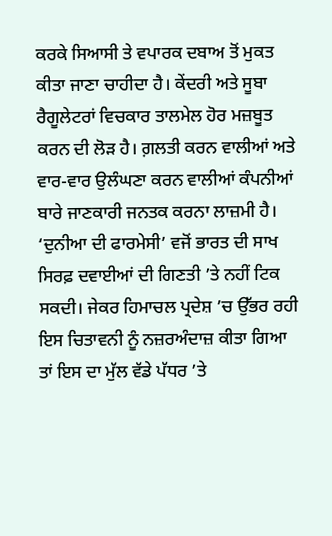ਕਰਕੇ ਸਿਆਸੀ ਤੇ ਵਪਾਰਕ ਦਬਾਅ ਤੋਂ ਮੁਕਤ ਕੀਤਾ ਜਾਣਾ ਚਾਹੀਦਾ ਹੈ। ਕੇਂਦਰੀ ਅਤੇ ਸੂਬਾ ਰੈਗੂਲੇਟਰਾਂ ਵਿਚਕਾਰ ਤਾਲਮੇਲ ਹੋਰ ਮਜ਼ਬੂਤ ਕਰਨ ਦੀ ਲੋੜ ਹੈ। ਗ਼ਲਤੀ ਕਰਨ ਵਾਲੀਆਂ ਅਤੇ ਵਾਰ-ਵਾਰ ਉਲੰਘਣਾ ਕਰਨ ਵਾਲੀਆਂ ਕੰਪਨੀਆਂ ਬਾਰੇ ਜਾਣਕਾਰੀ ਜਨਤਕ ਕਰਨਾ ਲਾਜ਼ਮੀ ਹੈ। ‘ਦੁਨੀਆ ਦੀ ਫਾਰਮੇਸੀ’ ਵਜੋਂ ਭਾਰਤ ਦੀ ਸਾਖ ਸਿਰਫ਼ ਦਵਾਈਆਂ ਦੀ ਗਿਣਤੀ ’ਤੇ ਨਹੀਂ ਟਿਕ ਸਕਦੀ। ਜੇਕਰ ਹਿਮਾਚਲ ਪ੍ਰਦੇਸ਼ ’ਚ ਉੱਭਰ ਰਹੀ ਇਸ ਚਿਤਾਵਨੀ ਨੂੰ ਨਜ਼ਰਅੰਦਾਜ਼ ਕੀਤਾ ਗਿਆ ਤਾਂ ਇਸ ਦਾ ਮੁੱਲ ਵੱਡੇ ਪੱਧਰ ’ਤੇ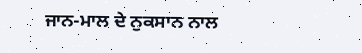ਜਾਨ-ਮਾਲ ਦੇ ਨੁਕਸਾਨ ਨਾਲ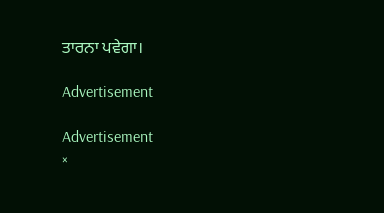ਤਾਰਨਾ ਪਵੇਗਾ।

Advertisement

Advertisement
×